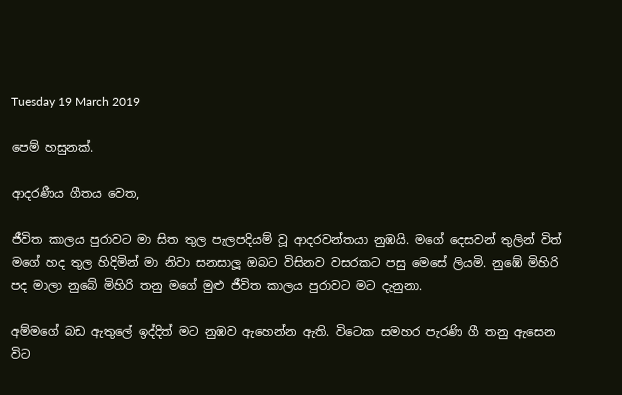Tuesday 19 March 2019

පෙම් හසුනක්.

ආදරණීය ගීතය වෙත,

ජීවිත කාලය පුරාවට මා සිත තුල පැලපදියම් වූ ආදරවන්තයා නුඹයි. මගේ දෙසවන් තුලින් විත් මගේ හද තුල හිදිමින් මා නිවා සනසාලූ ඔබට විසිනව වසරකට පසු මෙසේ ලියමි. නුඹේ මිහිරි පද මාලා නුබේ මිහිරි තනු මගේ මුළු ජීවිත කාලය පුරාවට මට දැනුනා.

අම්මගේ බඩ ඇතුලේ ඉද්දිත් මට නුඹව ඇහෙන්න ඇති. විටෙක සමහර පැරණි ගී තනු ඇසෙන විට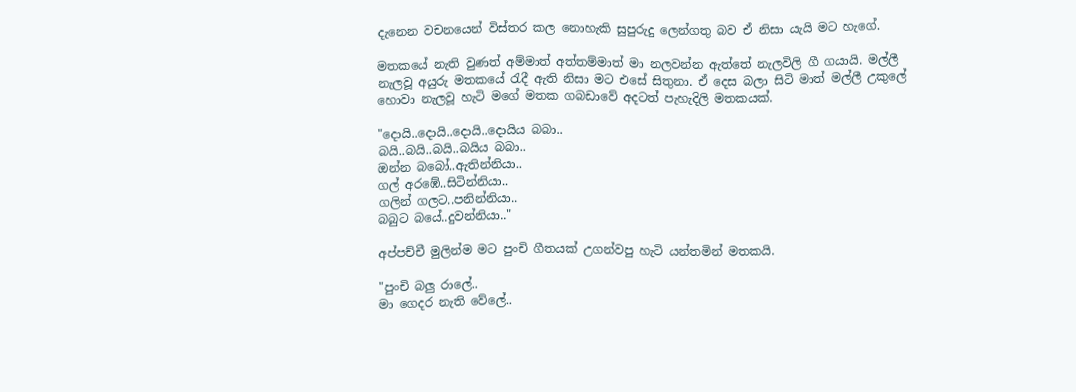දැනෙන වචනයෙන් විස්තර කල නොහැකි සුපුරුදු ලෙන්ගතු බව ඒ නිසා යැයි මට හැගේ.

මතකයේ නැති වුණත් අම්මාත් අත්තම්මාත් මා නලවන්න ඇත්තේ නැලවිලි ගී ගයායි. මල්ලී නැලවූ අයුරු මතකයේ රැදී ඇති නිසා මට එසේ සිතුනා. ඒ දෙස බලා සිටි මාත් මල්ලී උකුලේ හොවා නැලවූ හැටි මගේ මතක ගබඩාවේ අදටත් පැහැදිලි මතකයක්.

"දොයි..දොයි..දොයි..දොයිය බබා..
බයි..බයි..බයි..බයිය බබා..
ඔන්න බබෝ..ඇතින්නියා..
ගල් අරඹේ..සිටින්නියා..
ගලින් ගලට..පනින්නියා..
බබුට බයේ..දුවන්නියා.."

අප්පච්චී මුලින්ම මට පුංචි ගීතයක් උගන්වපු හැටි යන්තමින් මතකයි.

"පුංචි බලු රාලේ..
මා ගෙදර නැති වේලේ..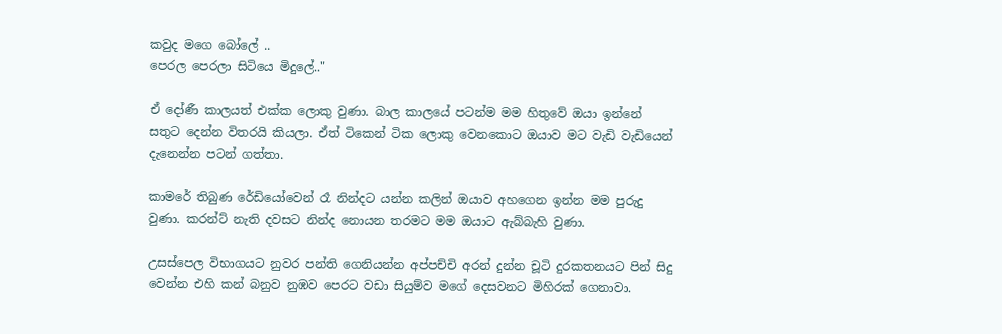කවුද මගෙ බෝලේ ..
පෙරල පෙරලා සිටියෙ මිදුලේ.."

ඒ දෝණී කාලයත් එක්ක ලොකු වුණා. බාල කාලයේ පටන්ම මම හිතුවේ ඔයා ඉන්නේ සතුට දෙන්න විතරයි කියලා. ඒත් ටිකෙන් ටික ලොකු වෙනකොට ඔයාව මට වැඩි වැඩියෙන් දැනෙන්න පටන් ගත්තා.

කාමරේ තිබුණ රේඩියෝවෙන් රෑ නින්දට යන්න කලින් ඔයාව අහගෙන ඉන්න මම පුරුදු වුණා. කරන්ට් නැති දවසට නින්ද නොයන තරමට මම ඔයාට ඇබ්බැහි වුණා.

උසස්පෙල විභාගයට නුවර පන්ති ගෙනියන්න අප්පච්චි අරන් දුන්න චූටි දුරකතනයට පින් සිදු වෙන්න එහි කන් බනුව නුඹව පෙරට වඩා සියුම්ව මගේ දෙසවනට මිහිරක් ගෙනාවා.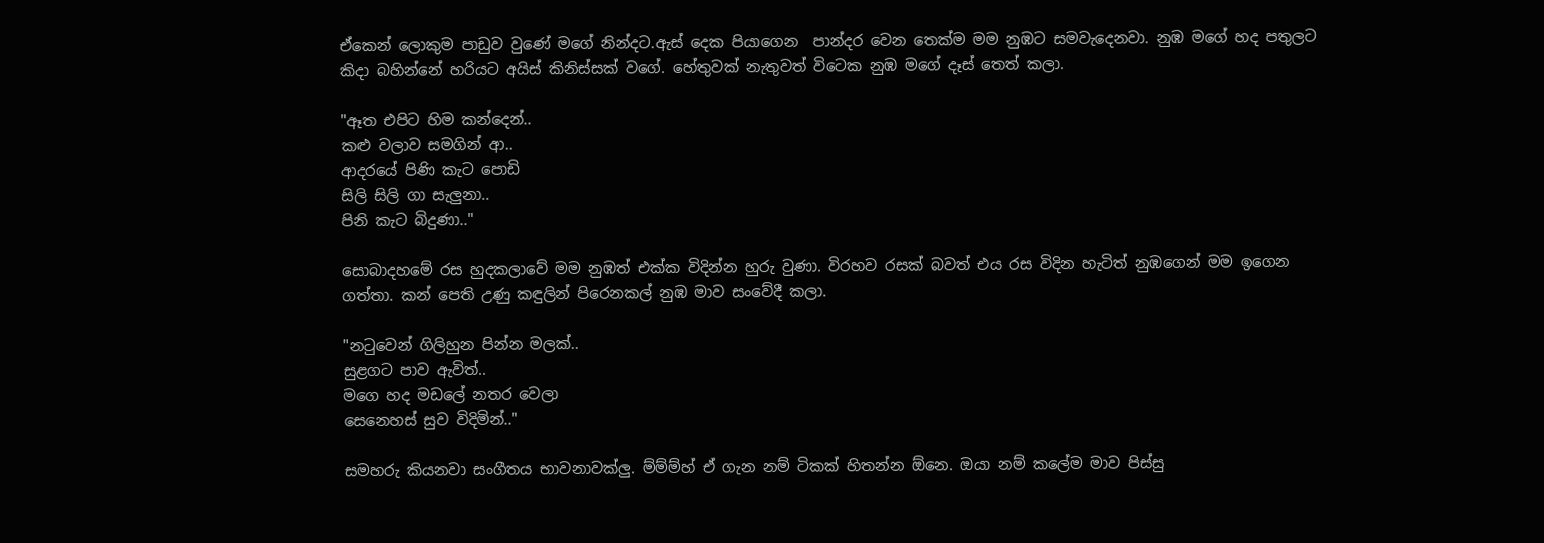ඒකෙන් ලොකුම පාඩුව වුණේ මගේ නින්දට.ඇස් දෙක පියාගෙන  පාන්දර වෙන තෙක්ම මම නුඹට සමවැදෙනවා. නුඹ මගේ හද පතුලට කිදා බහින්නේ හරියට අයිස් කිනිස්සක් වගේ. හේතුවක් නැතුවත් විටෙක නුඹ මගේ දෑස් තෙත් කලා.

"ඈත එපිට හිම කන්දෙන්..
කළු වලාව සමගින් ආ..
ආදරයේ පිණි කැට පොඩි
සිලි සිලි ගා සැලුනා..
පිනි කැට බිදුණා.."

සොබාදහමේ රස හුදකලාවේ මම නුඹත් එක්ක විදින්න හුරු වුණා. විරහව රසක් බවත් එය රස විදින හැටිත් නුඹගෙන් මම ඉගෙන ගත්තා. කන් පෙති උණු කඳුලින් පිරෙනකල් නුඹ මාව සංවේදී කලා.

"නටුවෙන් ගිලිහුන පින්න මලක්..
සුළගට පාව ඇවිත්..
මගෙ හද මඩලේ නතර වෙලා
සෙනෙහස් සුව විදිමින්.."

සමහරු කියනවා සංගීතය භාවනාවක්ලු. ම්ම්ම්හ් ඒ ගැන නම් ටිකක් හිතන්න ඕනෙ. ඔයා නම් කලේම මාව පිස්සු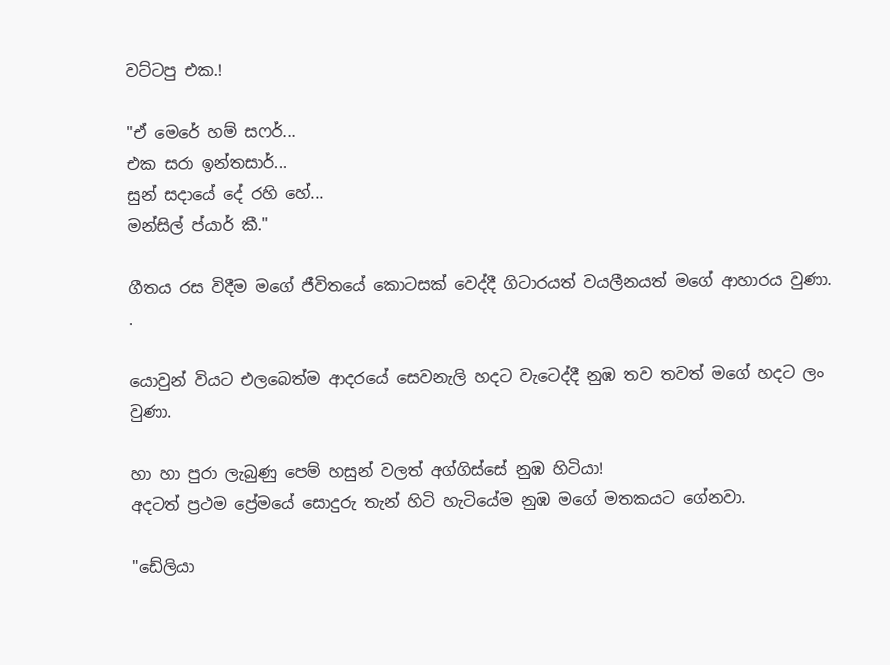වට්ටපු එක.!

"ඒ මෙරේ හම් සෆර්...
එක සරා ඉන්තසාර්...
සුන් සදායේ දේ රහි හේ...
මන්සිල් ප්යාර් කී."

ගීතය රස විදීම මගේ ජීවිතයේ කොටසක් වෙද්දී ගිටාරයත් වයලීනයත් මගේ ආහාරය වුණා. .

යොවුන් වියට එලබෙත්ම ආදරයේ සෙවනැලි හදට වැටෙද්දී නුඹ තව තවත් මගේ හදට ලං වුණා.

හා හා පුරා ලැබුණු පෙම් හසුන් වලත් අග්ගිස්සේ නුඹ හිටියා!
අදටත් ප්‍රථම ප්‍රේමයේ සොදුරු තැන් හිටි හැටියේම නුඹ මගේ මතකයට ගේනවා.

"ඩේලියා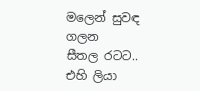මලෙන් සුවඳ ගලන
සීතල රටට..
එහි ලියා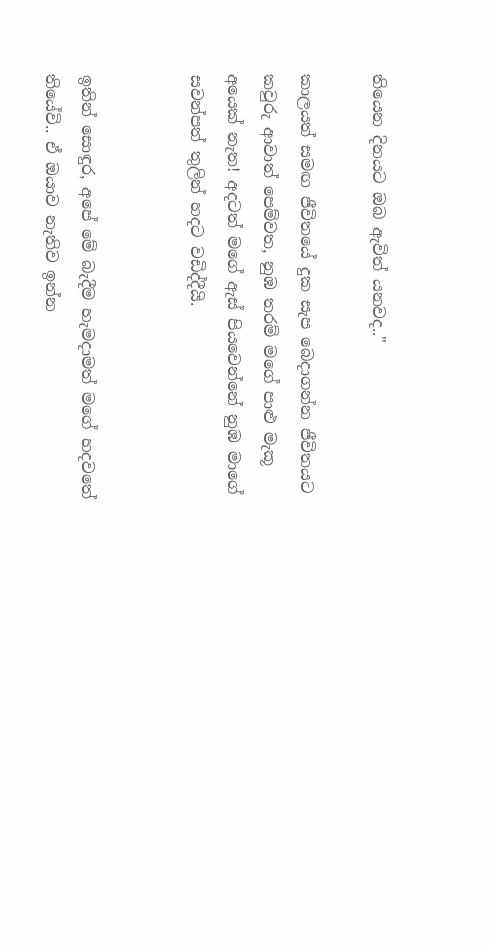තියෙන දිනයට ඔබ ඇවිත් යනවද.."

කාලයත් සමඟ ජීවිතයේ දුක සැප බෙදාගන්න ජීවිතයට කවුරු ආවාත් පෙම්වත, නුඹ තරම් මගේ පාළු මැකූ අයෙක් නැත! අදටත් මගේ ඇස් පියවෙන්නේ නුඹ මාගේ සවන්පත් තුලින් හදට වඩිද්දීයි.


ඉතින් සොඳුර, අපේ මේ බැදීම හැමදාමත් මගේ හදවතේ තියේවි.. ඒ ඔයාව නැතිව ඉන්න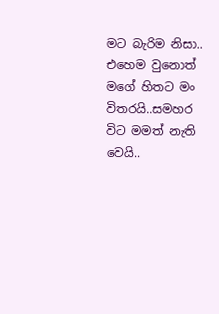මට බැරිම නිසා.. එහෙම වුනොත් මගේ හිතට මං විතරයි..සමහර විට මමත් නැති වෙයි..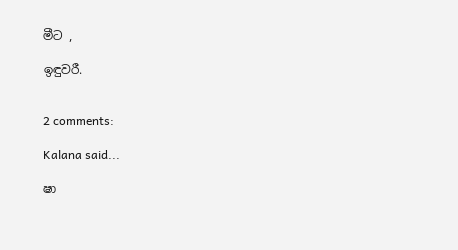මීට ,

ඉඳුවරී.


2 comments:

Kalana said...

ෂා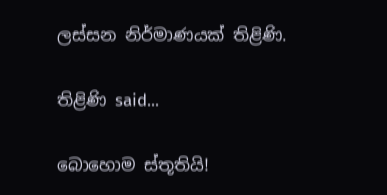ලස්සන නිර්මාණයක් තිළිණි.

තිළිණි said...

බොහොම ස්තූතියි!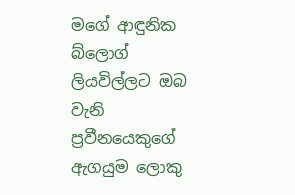මගේ ආඳුනික බ්ලොග් ලියවිල්ලට ඔබ වැනි ප්‍රවීනයෙකුගේ ඇගයුම ලොකු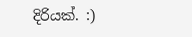දිරියක්. :)